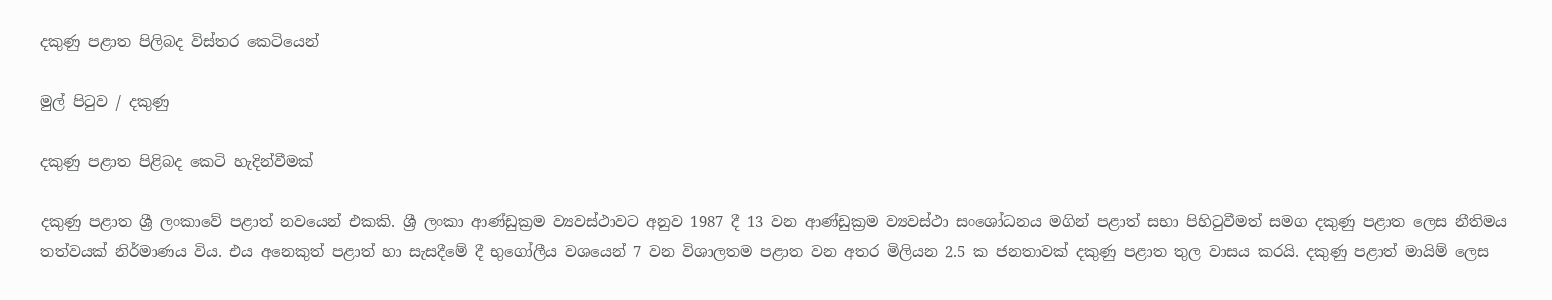දකුණු පළාත පිලිබද විස්තර කෙටියෙන්

මුල් පිටුව / දකුණු

දකුණු පළාත පිළිබද කෙටි හැදින්වීමක්

දකුණු පළාත ශ්‍රී ලංකාවේ පළාත් නවයෙන් එකකි. ශ්‍රී ලංකා ආණ්ඩුක්‍රම ව්‍යවස්ථාවට අනුව 1987 දී 13 වන ආණ්ඩුක්‍රම ව්‍යවස්ථා සංශෝධනය මගින් පළාත් සභා පිහිටුවීමත් සමග දකුණු පළාත ලෙස නීතිමය තත්වයක් නිර්මාණය විය. එය අනෙකුත් පළාත් හා සැසදීමේ දී භුගෝලීය වශයෙන් 7 වන විශාලතම පළාත වන අතර මිලියන 2.5 ක ජනතාවක් දකුණු පළාත තුල වාසය කරයි. දකුණු පළාත් මායිම් ලෙස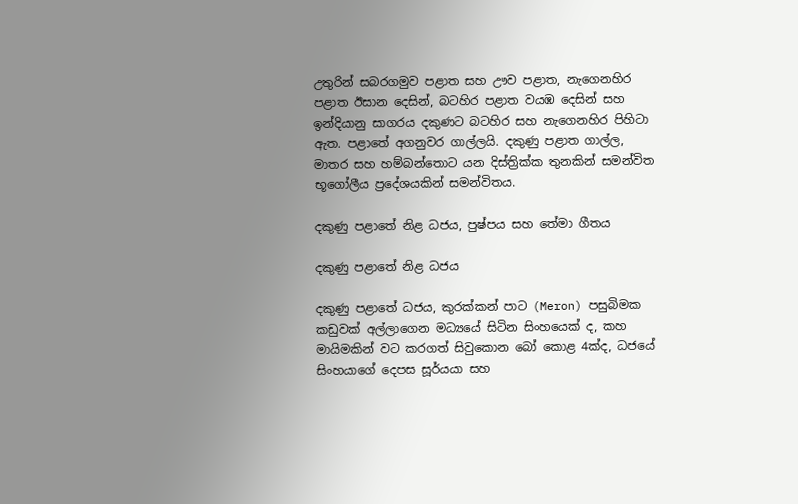උතුරින් සබරගමුව පළාත සහ ඌව පළාත, නැගෙනහිර පළාත ඊසාන දෙසින්, බටහිර පළාත වයඹ දෙසින් සහ ඉන්දියානු සාගරය දකුණට බටහිර සහ නැගෙනහිර පිහිටා ඇත. පළාතේ අගනුවර ගාල්ලයි. දකුණු පළාත ගාල්ල, මාතර සහ හම්බන්තොට යන දිස්ත්‍රික්ක තුනකින් සමන්විත භූගෝලීය ප්‍රදේශයකින් සමන්විතය.

දකුණු පළාතේ නිළ ධජය, පුෂ්පය සහ තේමා ගීතය

දකුණු පළාතේ නිළ ධජය

දකුණු පළාතේ ධජය, කුරක්කන් පාට (Meron) පසුබිමක කඩුවක් අල්ලාගෙන මධ්‍යයේ සිටින සිංහයෙක් ද, කහ මායිමකින් වට කරගත් සිවුකොන බෝ කොළ 4ක්ද, ධජයේ සිංහයාගේ දෙපස සූර්යයා සහ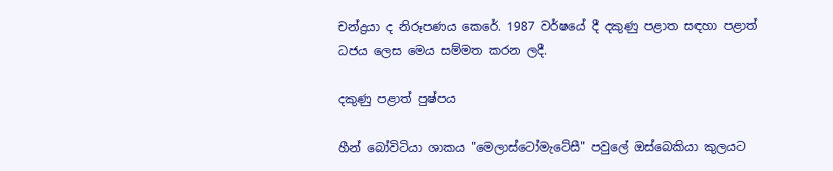චන්ද්‍රයා ද නිරූපණය කෙරේ. 1987 වර්ෂයේ දී දකුණු පළාත සඳහා පළාත් ධජය ලෙස මෙය සම්මත කරන ලදී.

දකුණු පළාත් පුෂ්පය

හීන් බෝවිටියා ශාකය "මෙලාස්ටෝමැටේසී" පවුලේ ඔස්බෙකියා කුලයට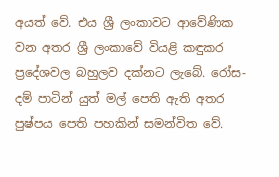අයත් වේ. එය ශ්‍රී ලංකාවට ආවේණික වන අතර ශ්‍රී ලංකාවේ වියළි කඳුකර ප්‍රදේශවල බහුලව දක්නට ලැබේ. රෝස-දම් පාටින් යුත් මල් පෙති ඇති අතර පුෂ්පය පෙති පහකින් සමන්විත වේ.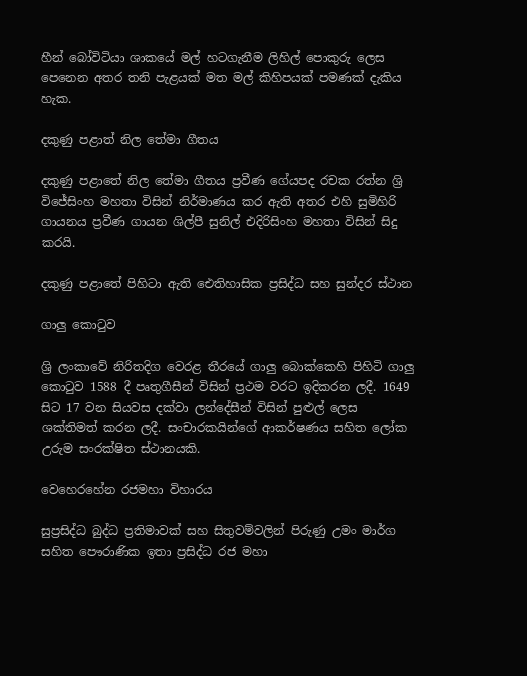හීන් බෝවිටියා ශාකයේ මල් හටගැනීම ලිහිල් පොකුරු ලෙස පෙනෙන අතර තනි පැළයක් මත මල් කිහිපයක් පමණක් දැකිය හැක.

දකුණු පළාත් නිල තේමා ගීතය

දකුණු පළාතේ නිල තේමා ගීතය ප්‍රවීණ ගේයපද රචක රත්න ශ්‍රි විජේසිංහ මහතා විසින් නිර්මාණය කර ඇති අතර එහි සුමිහිරි ගායනය ප්‍රවීණ ගායන ශිල්පී සුනිල් එදිරිසිංහ මහතා විසින් සිදු කරයි.

දකුණු පළාතේ පිහිටා ඇති ඓතිහාසික ප්‍රසිද්ධ සහ සුන්දර ස්ථාන

ගාලු කොටුව

ශ්‍රි ලංකාවේ නිරිතදිග වෙරළ තීරයේ ගාලු බොක්කෙහි පිහිටි ගාලු කොටුව 1588 දී පෘතුගීසීන් විසින් ප්‍රථම වරට ඉදිකරන ලදී. 1649 සිට 17 වන සියවස දක්වා ලන්දේසීන් විසින් පුළුල් ලෙස ශක්තිමත් කරන ලදී. සංචාරකයින්ගේ ආකර්ෂණය සහිත ලෝක උරුම සංරක්ෂිත ස්ථානයකි.

වෙහෙරහේන රජමහා විහාරය

සුප්‍රසිද්ධ බුද්ධ ප්‍රතිමාවක් සහ සිතුවම්වලින් පිරුණු උමං මාර්ග සහිත පෞරාණික ඉතා ප්‍රසිද්ධ රජ මහා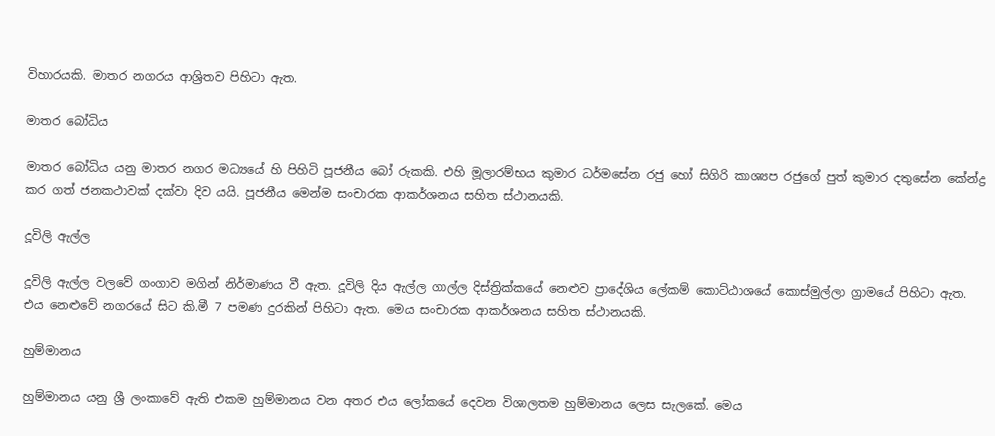විහාරයකි. මාතර නගරය ආශ්‍රිතව පිහිටා ඇත.

මාතර බෝධිය

මාතර බෝධිය යනු මාතර නගර මධ්‍යයේ හි පිහිටි පූජනීය බෝ රුකකි. එහි මූලාරම්භය කුමාර ධර්මසේන රජු හෝ සිගිරි කාශ්‍යප රජුගේ පුත් කුමාර දතුසේන කේන්ද්‍ර කර ගත් ජනකථාවක් දක්වා දිව යයි. පූජනීය මෙන්ම සංචාරක ආකර්ශනය සහිත ස්ථානයකි.

දූවිලි ඇල්ල

දූවිලි ඇල්ල වලවේ ගංගාව මගින් නිර්මාණය වී ඇත. දූවිලි දිය ඇල්ල ගාල්ල දිස්ත්‍රික්කයේ නෙළුව ප්‍රාදේශිය ලේකම් කොට්ඨාශයේ කොස්මුල්ලා ග්‍රාමයේ පිහිටා ඇත. එය නෙළුවේ නගරයේ සිට කි.මී 7 පමණ දුරකින් පිහිටා ඇත. මෙය සංචාරක ආකර්ශනය සහිත ස්ථානයකි.

හුම්මානය

හුම්මානය යනු ශ්‍රී ලංකාවේ ඇති එකම හුම්මානය වන අතර එය ලෝකයේ දෙවන විශාලතම හුම්මානය ලෙස සැලකේ. මෙය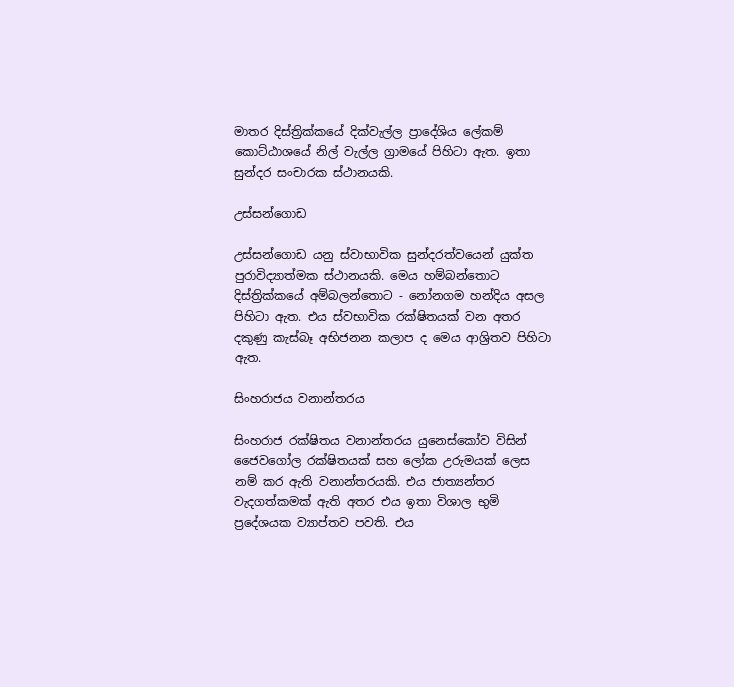මාතර දිස්ත්‍රික්කයේ දික්වැල්ල ප්‍රාදේශිය ලේකම් කොට්ඨාශයේ නිල් වැල්ල ග්‍රාමයේ පිහිටා ඇත. ඉතා සුන්දර සංචාරක ස්ථානයකි.

උස්සන්ගොඩ

උස්සන්ගොඩ යනු ස්වාභාවික සුන්දරත්වයෙන් යුක්ත පුරාවිද්‍යාත්මක ස්ථානයකි. මෙය හම්බන්තොට දිස්ත්‍රික්කයේ අම්බලන්තොට - නෝනගම හන්දිය අසල පිහිටා ඇත. එය ස්වභාවික රක්ෂිතයක් වන අතර දකුණු කැස්බෑ අභිජනන කලාප ද මෙය ආශ්‍රිතව පිහිටා ඇත.

සිංහරාජය වනාන්තරය

සිංහරාජ රක්ෂිතය වනාන්තරය යුනෙස්කෝව විසින් ජෛවගෝල රක්ෂිතයක් සහ ලෝක උරුමයක් ලෙස නම් කර ඇති වනාන්තරයකි. එය ජාත්‍යන්තර වැදගත්කමක් ඇති අතර එය ඉතා විශාල භුමි ප්‍රදේශයක ව්‍යාප්තව පවති. එය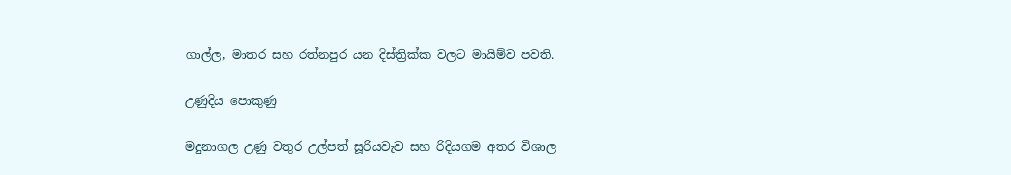ගාල්ල, මාතර සහ රත්නපුර යන දිස්ත්‍රික්ක වලට මායිම්ව පවති.

උණුදිය පොකුණු

මදුනාගල උණු වතුර උල්පත් සූරියවැව සහ රිදියගම අතර විශාල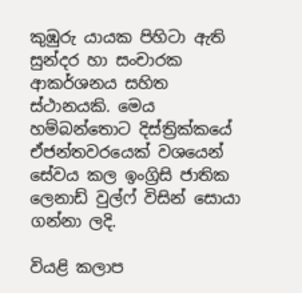කුඹුරු යායක පිහිටා ඇති සුන්දර හා සංචාරක ආකර්ශනය සහිත ස්ථානයකි. මෙය හම්බන්තොට දිස්ත්‍රික්කයේ ඒජන්තවරයෙක් වශයෙන් සේවය කල ඉංග්‍රිසි ජාතික ලෙනාඩ් වුල්ෆ් විසින් සොයා ගන්නා ලදි.

වියළි කලාප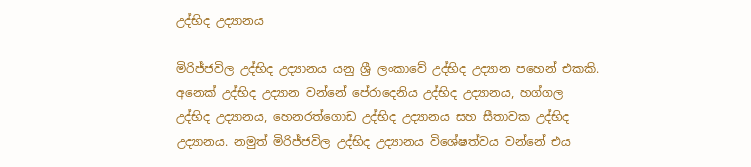උද්භිද උද්‍යානය

මිරිජ්ජවිල උද්භිද උද්‍යානය යනු ශ්‍රී ලංකාවේ උද්භිද උද්‍යාන පහෙන් එකකි. අනෙක් උද්භිද උද්‍යාන වන්නේ පේරාදෙනිය උද්භිද උද්‍යානය, හග්ගල උද්භිද උද්‍යානය, හෙනරත්ගොඩ උද්භිද උද්‍යානය සහ සීතාවක උද්භිද උද්‍යානය. නමුත් මිරිජ්ජවිල උද්භිද උද්‍යානය විශේෂත්වය වන්නේ එය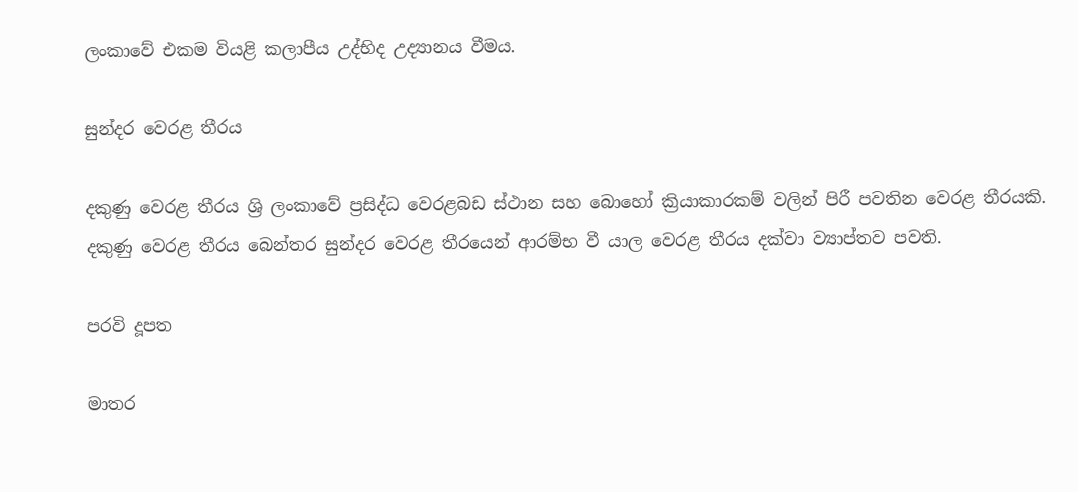ලංකාවේ එකම වියළි කලාපීය උද්භිද උද්‍යානය වීමය.

සුන්දර වෙරළ තීරය

දකුණු වෙරළ තීරය ශ්‍රි ලංකාවේ ප්‍රසිද්ධ වෙරළබඩ ස්ථාන සහ බොහෝ ක්‍රියාකාරකම් වලින් පිරී පවතින වෙරළ තීරයකි. දකුණු වෙරළ තීරය බෙන්තර සුන්දර වෙරළ තීරයෙන් ආරම්භ වී යාල වෙරළ තීරය දක්වා ව්‍යාප්තව පවති.

පරවි දූපත

මාතර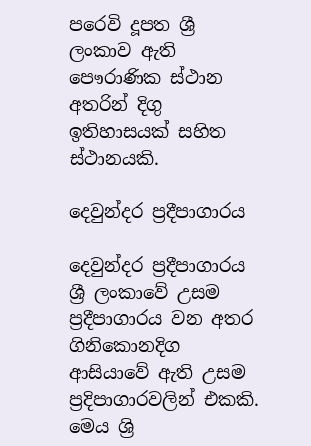පරෙවි දූපත ශ්‍රී ලංකාව ඇති පෞරාණික ස්ථාන අතරින් දිගු ඉතිහාසයක් සහිත ස්ථානයකි.

දෙවුන්දර ප්‍රදීපාගාරය

දෙවුන්දර ප්‍රදීපාගාරය ශ්‍රී ලංකාවේ උසම ප්‍රදීපාගාරය වන අතර ගිනිකොනදිග ආසියාවේ ඇති උසම ප්‍රදිපාගාරවලින් එකකි. මෙය ශ්‍රි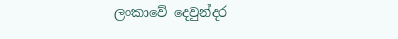ලංකාවේ දෙවුන්දර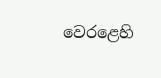වෙරළෙහි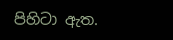පිහිටා ඇත.